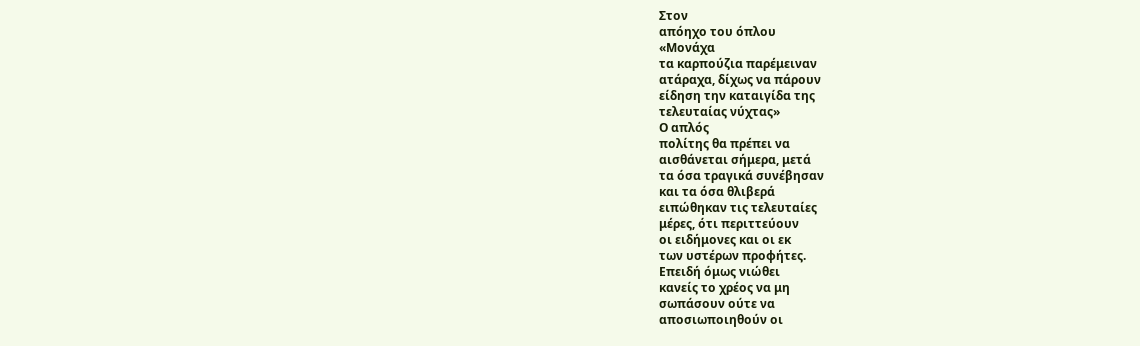Στον
απόηχο του όπλου
«Μονάχα
τα καρπούζια παρέμειναν
ατάραχα, δίχως να πάρουν
είδηση την καταιγίδα της
τελευταίας νύχτας»
Ο απλός
πολίτης θα πρέπει να
αισθάνεται σήμερα, μετά
τα όσα τραγικά συνέβησαν
και τα όσα θλιβερά
ειπώθηκαν τις τελευταίες
μέρες, ότι περιττεύουν
οι ειδήμονες και οι εκ
των υστέρων προφήτες.
Επειδή όμως νιώθει
κανείς το χρέος να μη
σωπάσουν ούτε να
αποσιωποιηθούν οι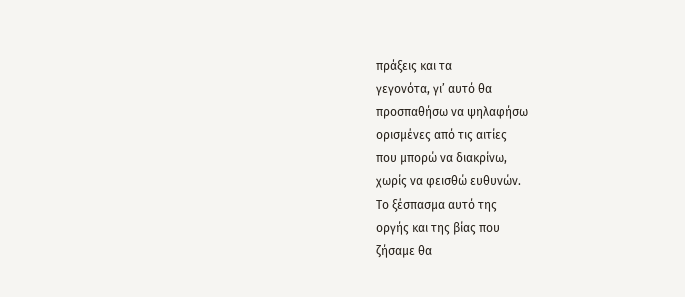πράξεις και τα
γεγονότα, γι’ αυτό θα
προσπαθήσω να ψηλαφήσω
ορισμένες από τις αιτίες
που μπορώ να διακρίνω,
χωρίς να φεισθώ ευθυνών.
Το ξέσπασμα αυτό της
οργής και της βίας που
ζήσαμε θα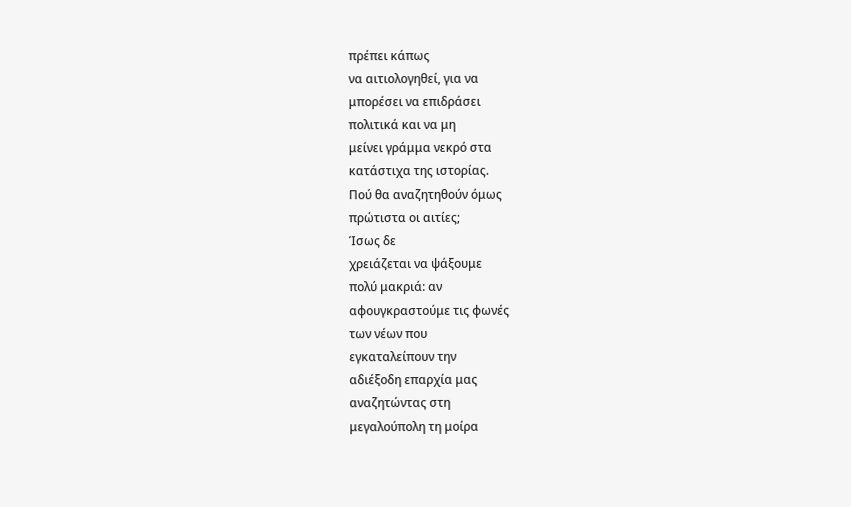πρέπει κάπως
να αιτιολογηθεί, για να
μπορέσει να επιδράσει
πολιτικά και να μη
μείνει γράμμα νεκρό στα
κατάστιχα της ιστορίας.
Πού θα αναζητηθούν όμως
πρώτιστα οι αιτίες;
Ίσως δε
χρειάζεται να ψάξουμε
πολύ μακριά: αν
αφουγκραστούμε τις φωνές
των νέων που
εγκαταλείπουν την
αδιέξοδη επαρχία μας
αναζητώντας στη
μεγαλούπολη τη μοίρα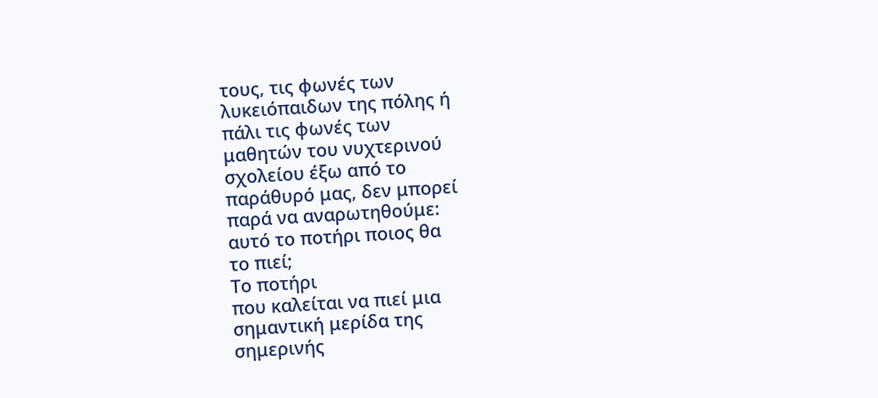τους, τις φωνές των
λυκειόπαιδων της πόλης ή
πάλι τις φωνές των
μαθητών του νυχτερινού
σχολείου έξω από το
παράθυρό μας, δεν μπορεί
παρά να αναρωτηθούμε:
αυτό το ποτήρι ποιος θα
το πιεί;
Το ποτήρι
που καλείται να πιεί μια
σημαντική μερίδα της
σημερινής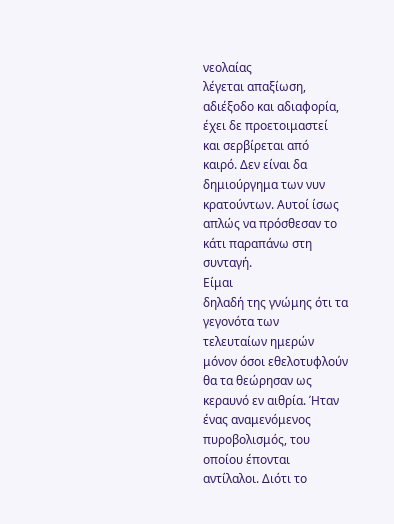νεολαίας
λέγεται απαξίωση,
αδιέξοδο και αδιαφορία,
έχει δε προετοιμαστεί
και σερβίρεται από
καιρό. Δεν είναι δα
δημιούργημα των νυν
κρατούντων. Αυτοί ίσως
απλώς να πρόσθεσαν το
κάτι παραπάνω στη
συνταγή.
Είμαι
δηλαδή της γνώμης ότι τα
γεγονότα των
τελευταίων ημερών
μόνον όσοι εθελοτυφλούν
θα τα θεώρησαν ως
κεραυνό εν αιθρία. Ήταν
ένας αναμενόμενος
πυροβολισμός, του
οποίου έπονται
αντίλαλοι. Διότι το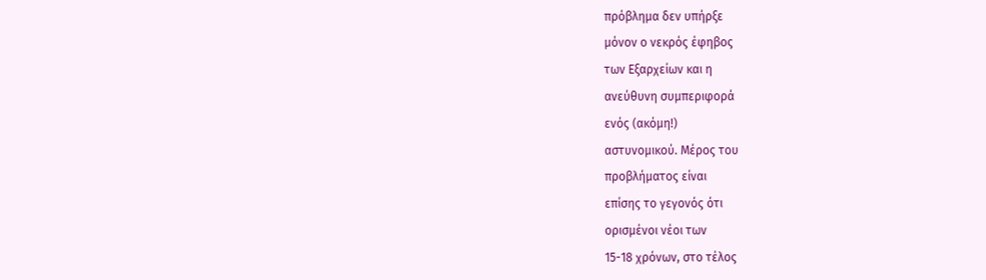πρόβλημα δεν υπήρξε
μόνον ο νεκρός έφηβος
των Εξαρχείων και η
ανεύθυνη συμπεριφορά
ενός (ακόμη!)
αστυνομικού. Μέρος του
προβλήματος είναι
επίσης το γεγονός ότι
ορισμένοι νέοι των
15-18 χρόνων, στο τέλος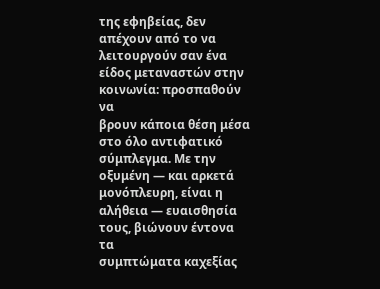της εφηβείας, δεν
απέχουν από το να
λειτουργούν σαν ένα
είδος μεταναστών στην
κοινωνία: προσπαθούν να
βρουν κάποια θέση μέσα
στο όλο αντιφατικό
σύμπλεγμα. Με την
οξυμένη ― και αρκετά
μονόπλευρη, είναι η
αλήθεια ― ευαισθησία
τους, βιώνουν έντονα τα
συμπτώματα καχεξίας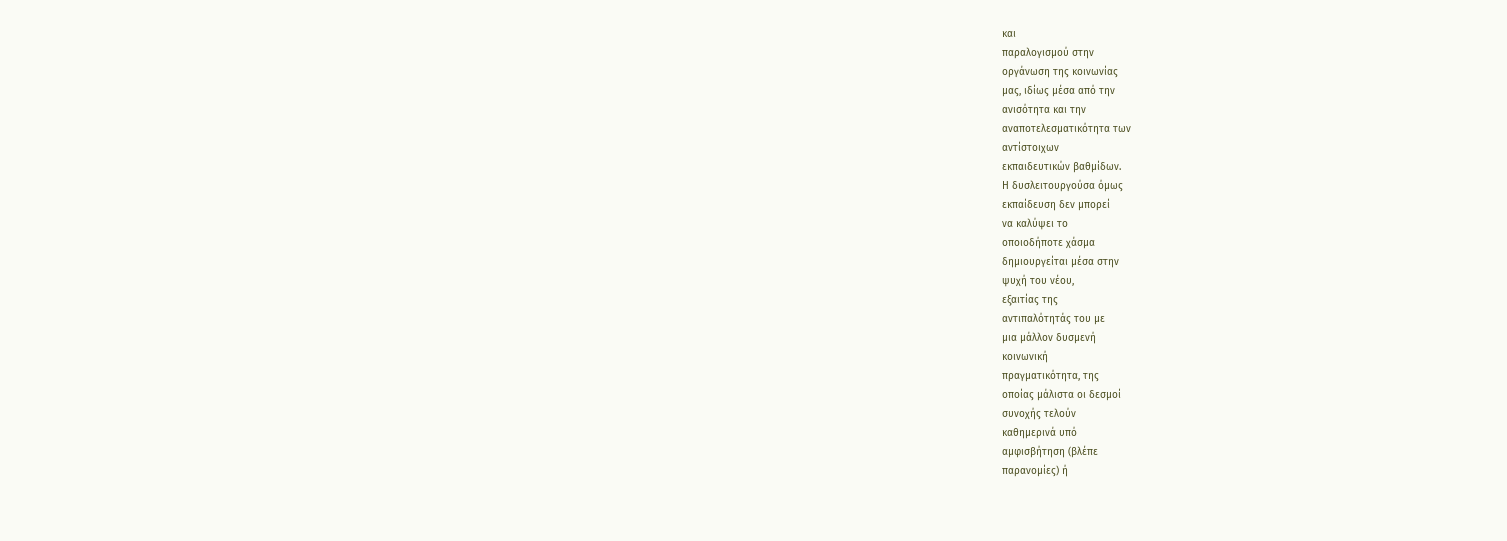και
παραλογισμού στην
οργάνωση της κοινωνίας
μας, ιδίως μέσα από την
ανισότητα και την
αναποτελεσματικότητα των
αντίστοιχων
εκπαιδευτικών βαθμίδων.
Η δυσλειτουργούσα όμως
εκπαίδευση δεν μπορεί
να καλύψει το
οποιοδήποτε χάσμα
δημιουργείται μέσα στην
ψυχή του νέου,
εξαιτίας της
αντιπαλότητάς του με
μια μάλλον δυσμενή
κοινωνική
πραγματικότητα, της
οποίας μάλιστα οι δεσμοί
συνοχής τελούν
καθημερινά υπό
αμφισβήτηση (βλέπε
παρανομίες) ή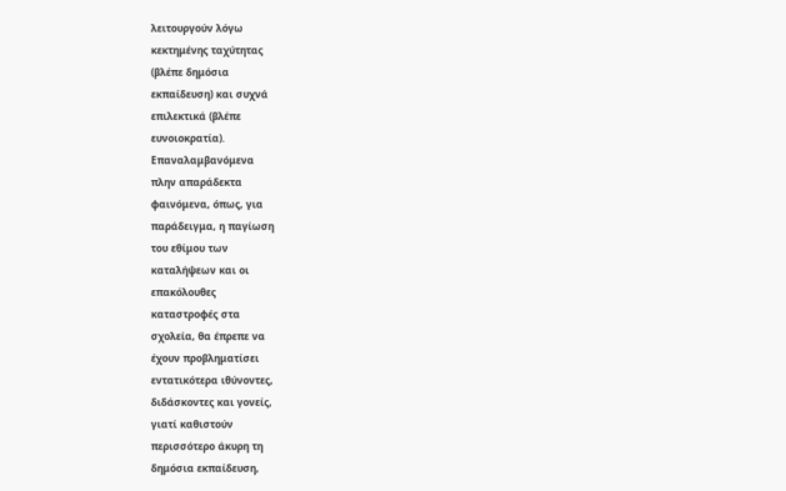λειτουργούν λόγω
κεκτημένης ταχύτητας
(βλέπε δημόσια
εκπαίδευση) και συχνά
επιλεκτικά (βλέπε
ευνοιοκρατία).
Επαναλαμβανόμενα
πλην απαράδεκτα
φαινόμενα, όπως, για
παράδειγμα, η παγίωση
του εθίμου των
καταλήψεων και οι
επακόλουθες
καταστροφές στα
σχολεία, θα έπρεπε να
έχουν προβληματίσει
εντατικότερα ιθύνοντες,
διδάσκοντες και γονείς,
γιατί καθιστούν
περισσότερο άκυρη τη
δημόσια εκπαίδευση,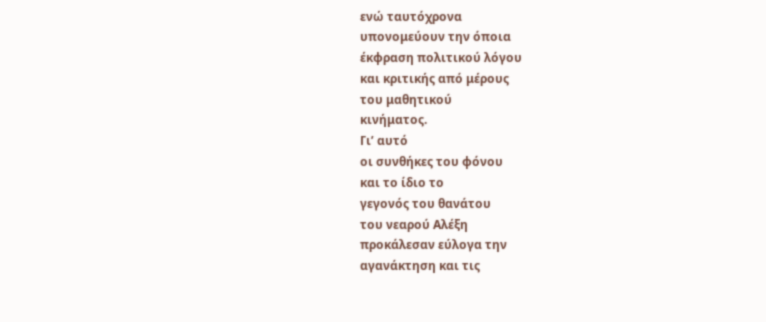ενώ ταυτόχρονα
υπονομεύουν την όποια
έκφραση πολιτικού λόγου
και κριτικής από μέρους
του μαθητικού
κινήματος.
Γι’ αυτό
οι συνθήκες του φόνου
και το ίδιο το
γεγονός του θανάτου
του νεαρού Αλέξη
προκάλεσαν εύλογα την
αγανάκτηση και τις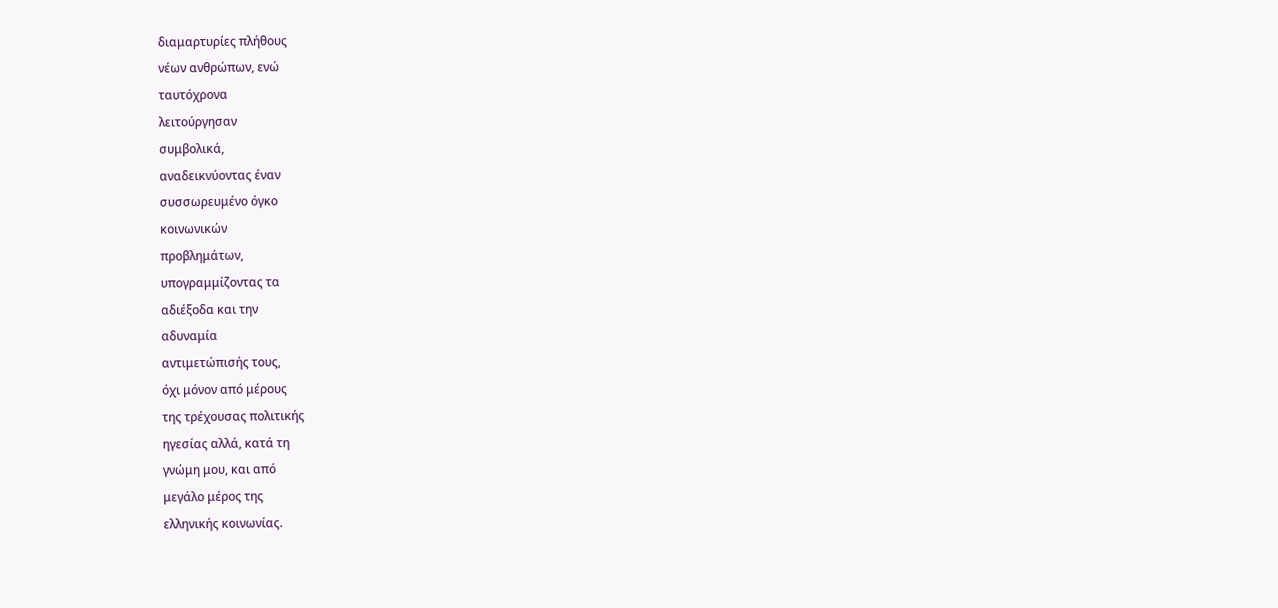διαμαρτυρίες πλήθους
νέων ανθρώπων, ενώ
ταυτόχρονα
λειτούργησαν
συμβολικά,
αναδεικνύοντας έναν
συσσωρευμένο όγκο
κοινωνικών
προβλημάτων,
υπογραμμίζοντας τα
αδιέξοδα και την
αδυναμία
αντιμετώπισής τους,
όχι μόνον από μέρους
της τρέχουσας πολιτικής
ηγεσίας αλλά, κατά τη
γνώμη μου, και από
μεγάλο μέρος της
ελληνικής κοινωνίας.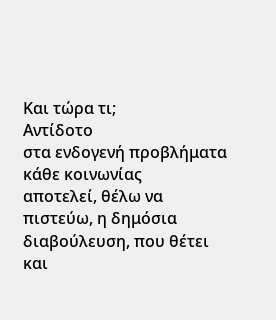Και τώρα τι;
Αντίδοτο
στα ενδογενή προβλήματα
κάθε κοινωνίας
αποτελεί, θέλω να
πιστεύω, η δημόσια
διαβούλευση, που θέτει
και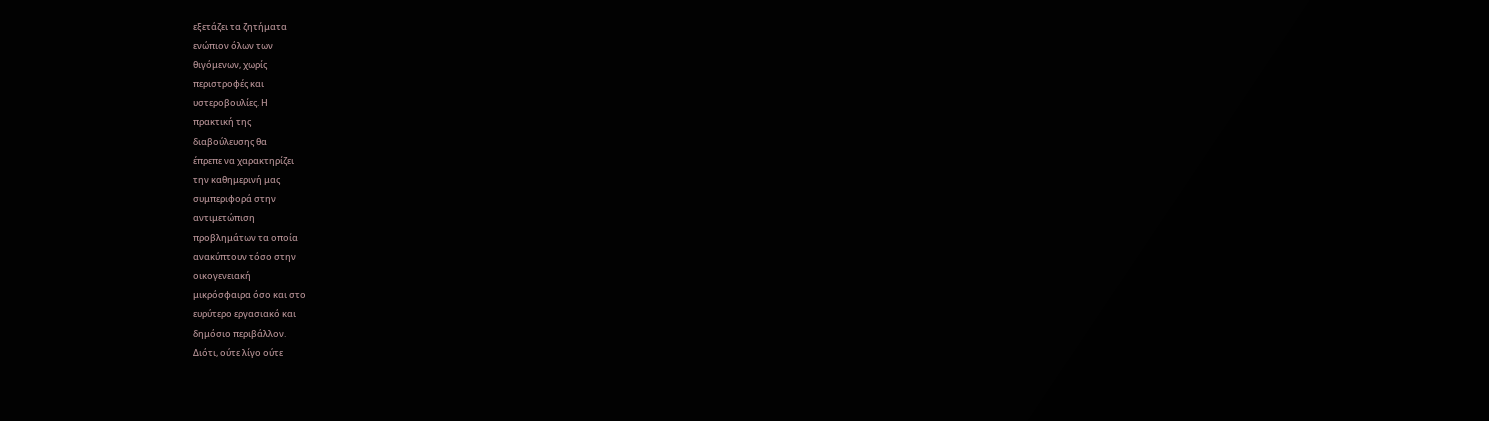εξετάζει τα ζητήματα
ενώπιον όλων των
θιγόμενων, χωρίς
περιστροφές και
υστεροβουλίες. Η
πρακτική της
διαβούλευσης θα
έπρεπε να χαρακτηρίζει
την καθημερινή μας
συμπεριφορά στην
αντιμετώπιση
προβλημάτων τα οποία
ανακύπτουν τόσο στην
οικογενειακή
μικρόσφαιρα όσο και στο
ευρύτερο εργασιακό και
δημόσιο περιβάλλον.
Διότι, ούτε λίγο ούτε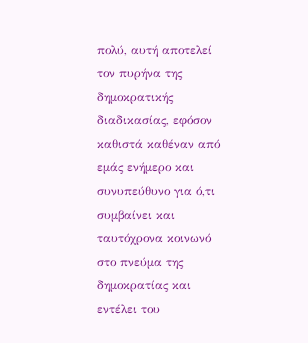πολύ, αυτή αποτελεί
τον πυρήνα της
δημοκρατικής
διαδικασίας, εφόσον
καθιστά καθέναν από
εμάς ενήμερο και
συνυπεύθυνο για ό,τι
συμβαίνει και
ταυτόχρονα κοινωνό
στο πνεύμα της
δημοκρατίας και
εντέλει του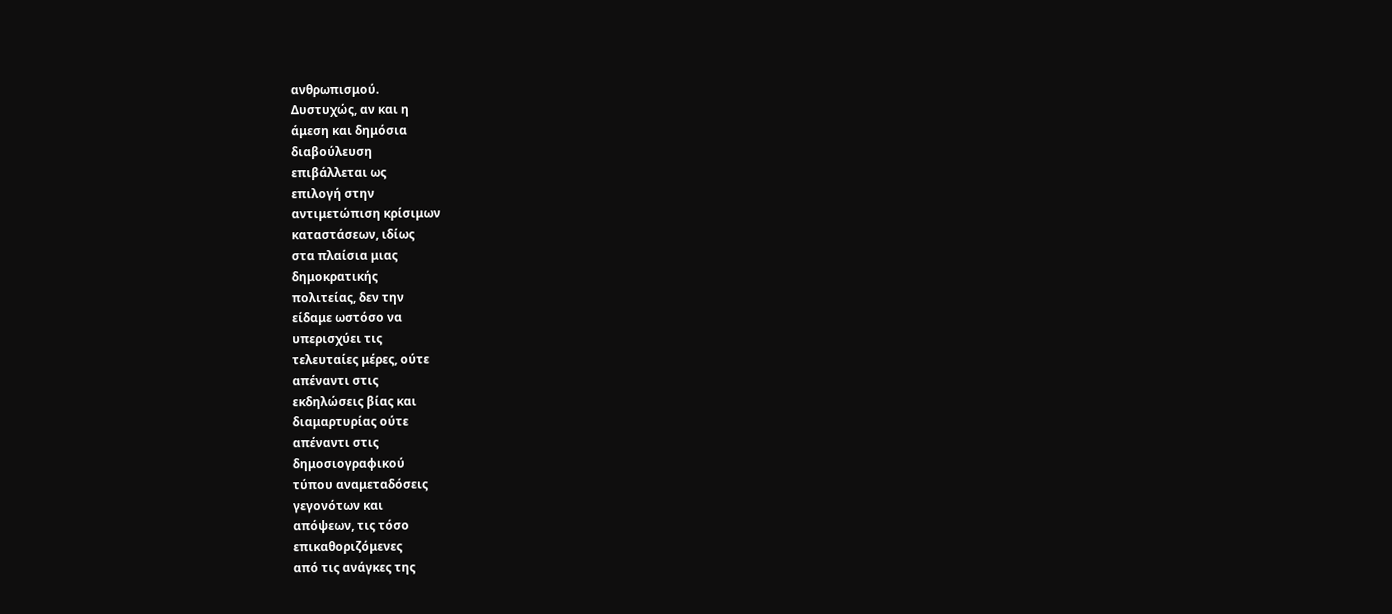ανθρωπισμού.
Δυστυχώς, αν και η
άμεση και δημόσια
διαβούλευση
επιβάλλεται ως
επιλογή στην
αντιμετώπιση κρίσιμων
καταστάσεων, ιδίως
στα πλαίσια μιας
δημοκρατικής
πολιτείας, δεν την
είδαμε ωστόσο να
υπερισχύει τις
τελευταίες μέρες, ούτε
απέναντι στις
εκδηλώσεις βίας και
διαμαρτυρίας ούτε
απέναντι στις
δημοσιογραφικού
τύπου αναμεταδόσεις
γεγονότων και
απόψεων, τις τόσο
επικαθοριζόμενες
από τις ανάγκες της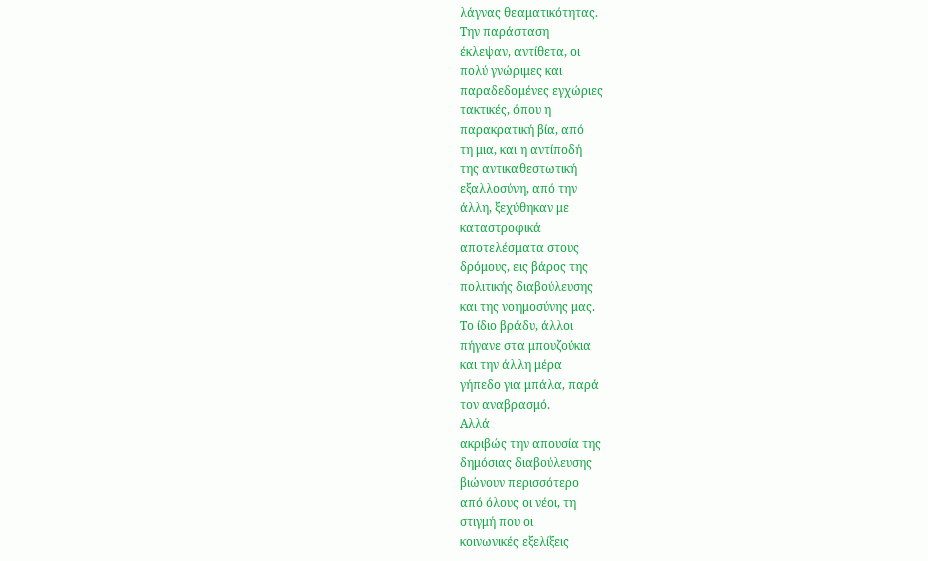λάγνας θεαματικότητας.
Την παράσταση
έκλεψαν, αντίθετα, οι
πολύ γνώριμες και
παραδεδομένες εγχώριες
τακτικές, όπου η
παρακρατική βία, από
τη μια, και η αντίποδή
της αντικαθεστωτική
εξαλλοσύνη, από την
άλλη, ξεχύθηκαν με
καταστροφικά
αποτελέσματα στους
δρόμους, εις βάρος της
πολιτικής διαβούλευσης
και της νοημοσύνης μας.
Το ίδιο βράδυ, άλλοι
πήγανε στα μπουζούκια
και την άλλη μέρα
γήπεδο για μπάλα, παρά
τον αναβρασμό.
Αλλά
ακριβώς την απουσία της
δημόσιας διαβούλευσης
βιώνουν περισσότερο
από όλους οι νέοι, τη
στιγμή που οι
κοινωνικές εξελίξεις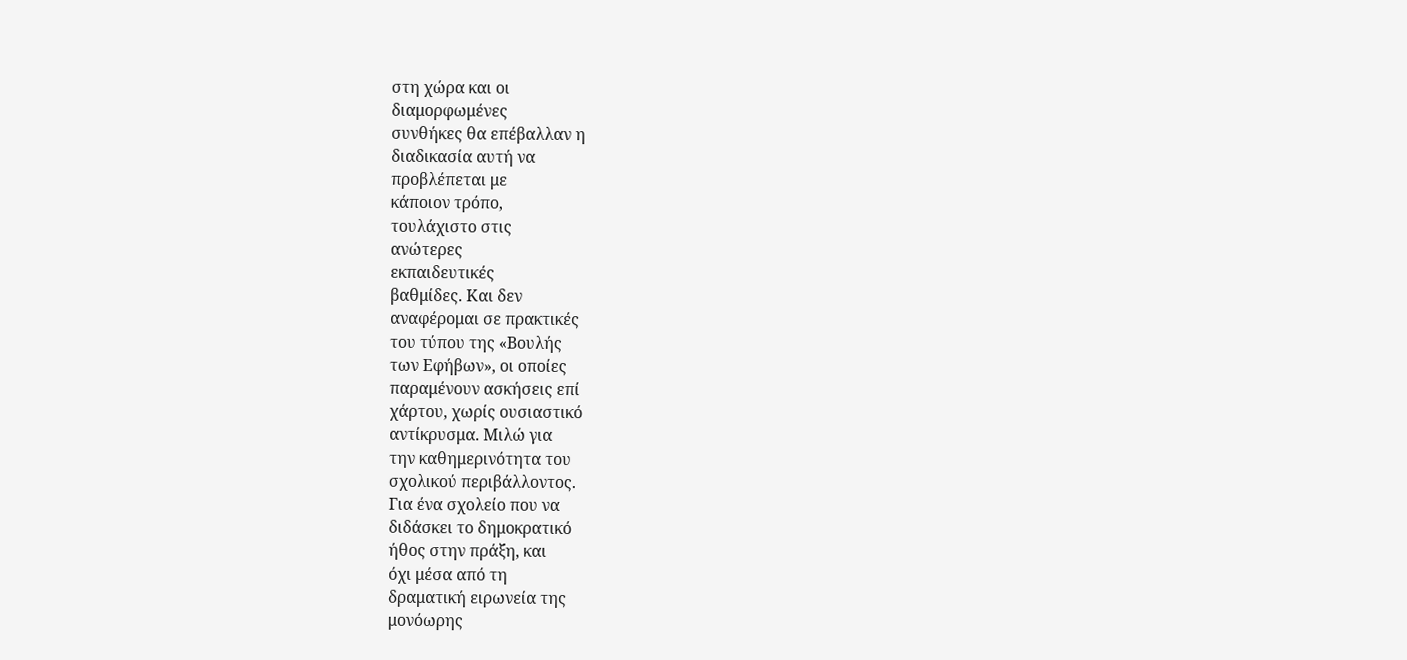στη χώρα και οι
διαμορφωμένες
συνθήκες θα επέβαλλαν η
διαδικασία αυτή να
προβλέπεται με
κάποιον τρόπο,
τουλάχιστο στις
ανώτερες
εκπαιδευτικές
βαθμίδες. Και δεν
αναφέρομαι σε πρακτικές
του τύπου της «Βουλής
των Εφήβων», οι οποίες
παραμένουν ασκήσεις επί
χάρτου, χωρίς ουσιαστικό
αντίκρυσμα. Μιλώ για
την καθημερινότητα του
σχολικού περιβάλλοντος.
Για ένα σχολείο που να
διδάσκει το δημοκρατικό
ήθος στην πράξη, και
όχι μέσα από τη
δραματική ειρωνεία της
μονόωρης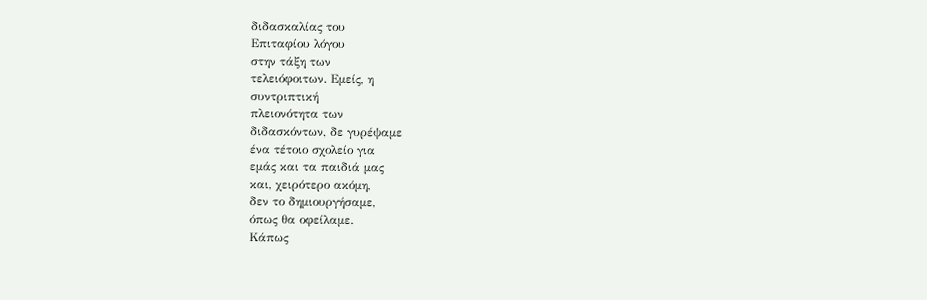διδασκαλίας του
Επιταφίου λόγου
στην τάξη των
τελειόφοιτων. Εμείς, η
συντριπτική
πλειονότητα των
διδασκόντων, δε γυρέψαμε
ένα τέτοιο σχολείο για
εμάς και τα παιδιά μας
και, χειρότερο ακόμη,
δεν το δημιουργήσαμε,
όπως θα οφείλαμε.
Κάπως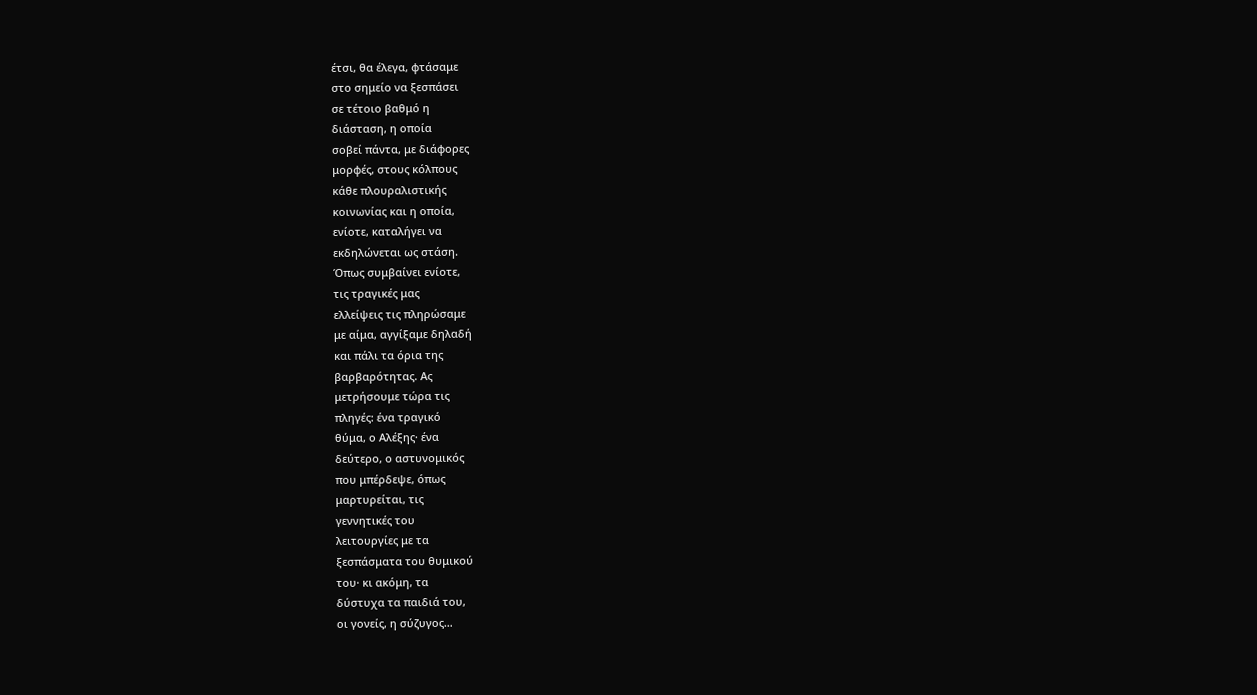έτσι, θα έλεγα, φτάσαμε
στο σημείο να ξεσπάσει
σε τέτοιο βαθμό η
διάσταση, η οποία
σοβεί πάντα, με διάφορες
μορφές, στους κόλπους
κάθε πλουραλιστικής
κοινωνίας και η οποία,
ενίοτε, καταλήγει να
εκδηλώνεται ως στάση.
Όπως συμβαίνει ενίοτε,
τις τραγικές μας
ελλείψεις τις πληρώσαμε
με αίμα, αγγίξαμε δηλαδή
και πάλι τα όρια της
βαρβαρότητας. Ας
μετρήσουμε τώρα τις
πληγές: ένα τραγικό
θύμα, ο Αλέξης· ένα
δεύτερο, ο αστυνομικός
που μπέρδεψε, όπως
μαρτυρείται, τις
γεννητικές του
λειτουργίες με τα
ξεσπάσματα του θυμικού
του· κι ακόμη, τα
δύστυχα τα παιδιά του,
οι γονείς, η σύζυγος…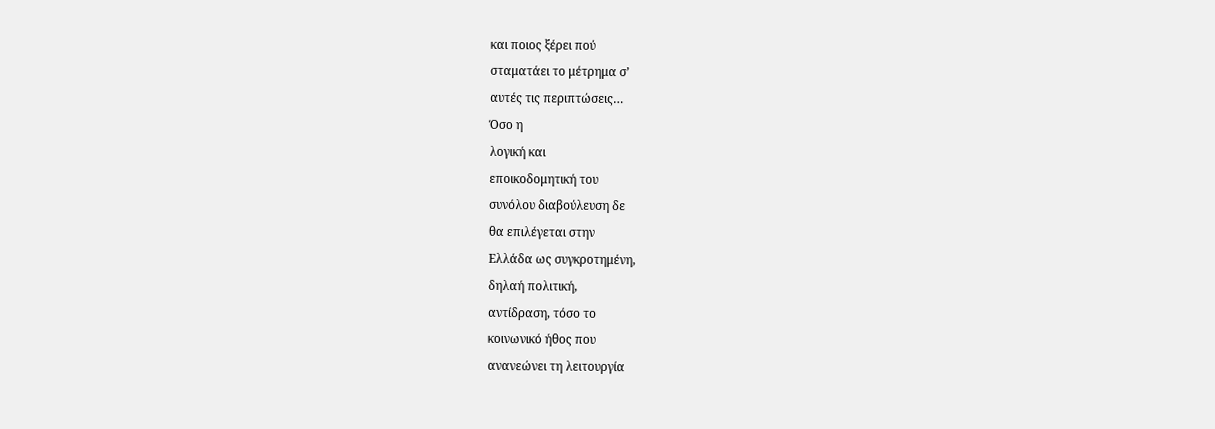και ποιος ξέρει πού
σταματάει το μέτρημα σ’
αυτές τις περιπτώσεις…
Όσο η
λογική και
εποικοδομητική του
συνόλου διαβούλευση δε
θα επιλέγεται στην
Ελλάδα ως συγκροτημένη,
δηλαή πολιτική,
αντίδραση, τόσο το
κοινωνικό ήθος που
ανανεώνει τη λειτουργία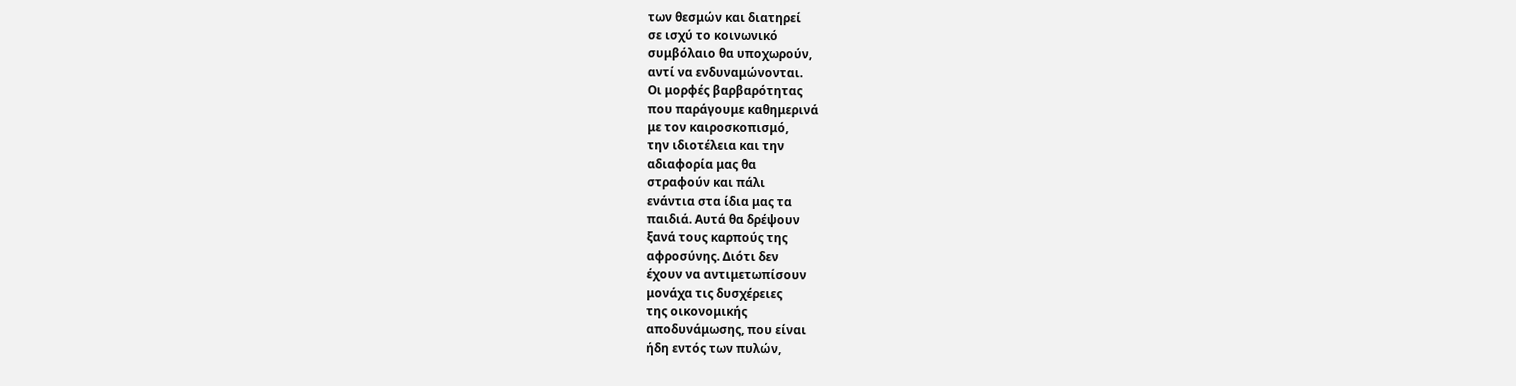των θεσμών και διατηρεί
σε ισχύ το κοινωνικό
συμβόλαιο θα υποχωρούν,
αντί να ενδυναμώνονται.
Οι μορφές βαρβαρότητας
που παράγουμε καθημερινά
με τον καιροσκοπισμό,
την ιδιοτέλεια και την
αδιαφορία μας θα
στραφούν και πάλι
ενάντια στα ίδια μας τα
παιδιά. Αυτά θα δρέψουν
ξανά τους καρπούς της
αφροσύνης. Διότι δεν
έχουν να αντιμετωπίσουν
μονάχα τις δυσχέρειες
της οικονομικής
αποδυνάμωσης, που είναι
ήδη εντός των πυλών,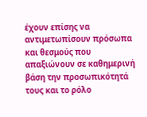έχουν επίσης να
αντιμετωπίσουν πρόσωπα
και θεσμούς που
απαξιώνουν σε καθημερινή
βάση την προσωπικότητά
τους και το ρόλο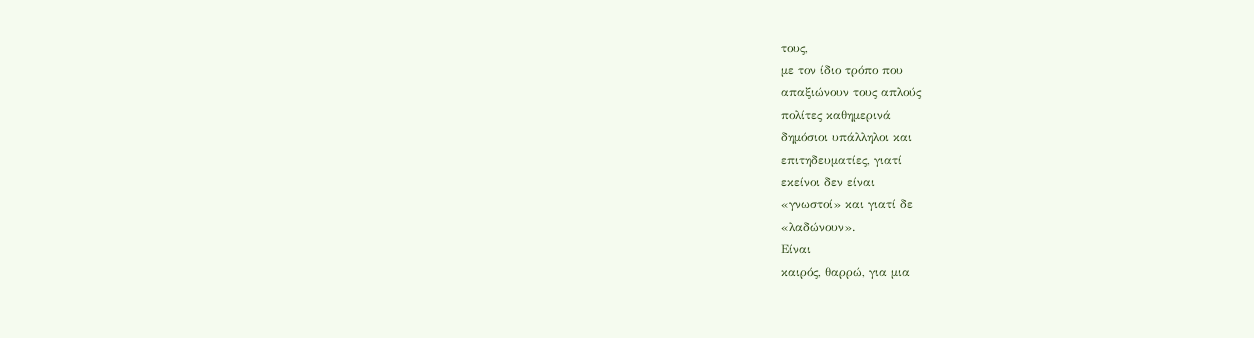τους,
με τον ίδιο τρόπο που
απαξιώνουν τους απλούς
πολίτες καθημερινά
δημόσιοι υπάλληλοι και
επιτηδευματίες, γιατί
εκείνοι δεν είναι
«γνωστοί» και γιατί δε
«λαδώνουν».
Είναι
καιρός, θαρρώ, για μια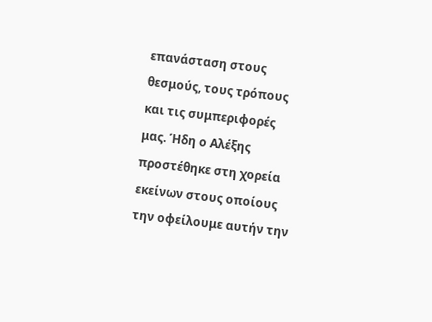επανάσταση στους
θεσμούς, τους τρόπους
και τις συμπεριφορές
μας. Ήδη ο Αλέξης
προστέθηκε στη χορεία
εκείνων στους οποίους
την οφείλουμε αυτήν την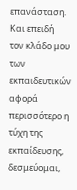επανάσταση. Και επειδή
τον κλάδο μου
των
εκπαιδευτικών αφορά
περισσότερο η τύχη της
εκπαίδευσης, δεσμεύομαι,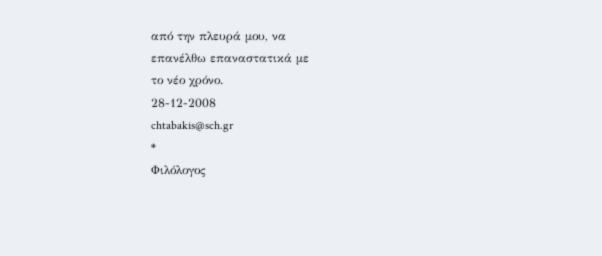από την πλευρά μου, να
επανέλθω επαναστατικά με
το νέο χρόνο.
28-12-2008
chtabakis@sch.gr
*
Φιλόλογος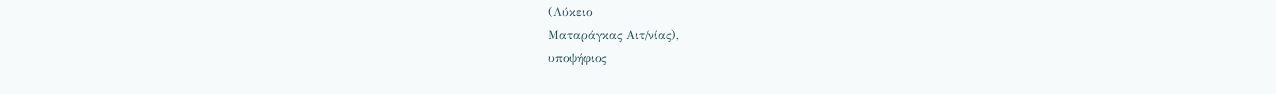(Λύκειο
Ματαράγκας Αιτ/νίας),
υποψήφιος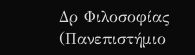Δρ Φιλοσοφίας
(Πανεπιστήμιο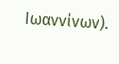Ιωαννίνων).